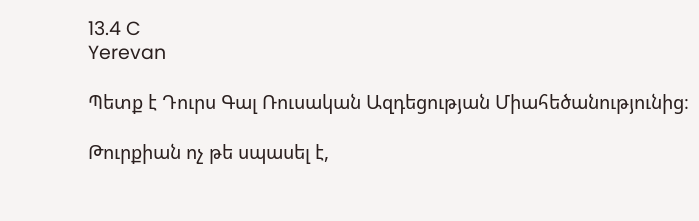13.4 C
Yerevan

Պետք է Դուրս Գալ Ռուսական Ազդեցության Միահեծանությունից։

Թուրքիան ոչ թե սպասել է,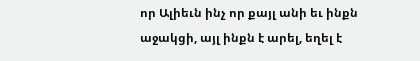որ Ալիեւն ինչ որ քայլ անի եւ ինքն աջակցի, այլ ինքն է արել, եղել է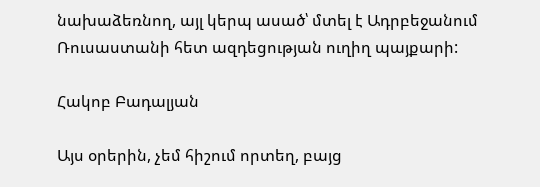նախաձեռնող, այլ կերպ ասած՝ մտել է Ադրբեջանում Ռուսաստանի հետ ազդեցության ուղիղ պայքարի:

Հակոբ Բադալյան

Այս օրերին, չեմ հիշում որտեղ, բայց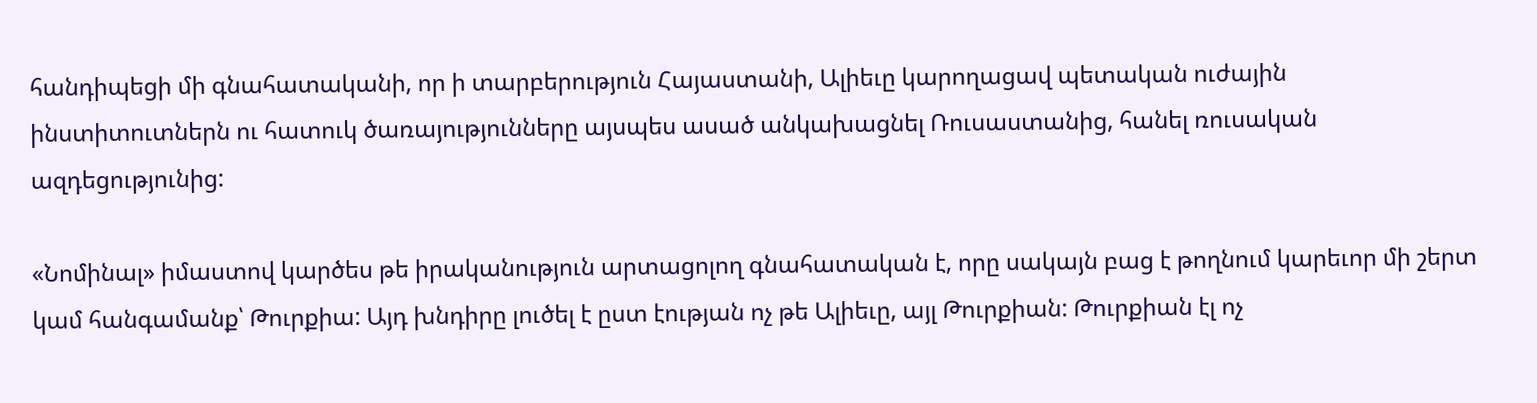հանդիպեցի մի գնահատականի, որ ի տարբերություն Հայաստանի, Ալիեւը կարողացավ պետական ուժային ինստիտուտներն ու հատուկ ծառայությունները այսպես ասած անկախացնել Ռուսաստանից, հանել ռուսական ազդեցությունից:

«Նոմինալ» իմաստով կարծես թե իրականություն արտացոլող գնահատական է, որը սակայն բաց է թողնում կարեւոր մի շերտ կամ հանգամանք՝ Թուրքիա: Այդ խնդիրը լուծել է ըստ էության ոչ թե Ալիեւը, այլ Թուրքիան: Թուրքիան էլ ոչ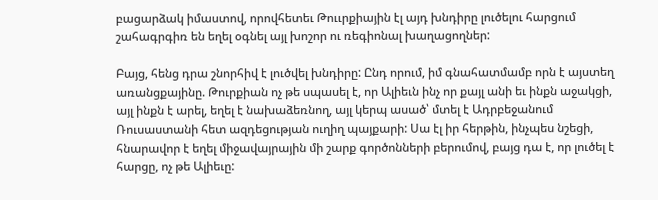բացարձակ իմաստով, որովհետեւ Թոււրքիային էլ այդ խնդիրը լուծելու հարցում շահագրգիռ են եղել օգնել այլ խոշոր ու ռեգիոնալ խաղացողներ:

Բայց, հենց դրա շնորհիվ է լուծվել խնդիրը: Ընդ որում, իմ գնահատմամբ որն է այստեղ առանցքայինը. Թուրքիան ոչ թե սպասել է, որ Ալիեւն ինչ որ քայլ անի եւ ինքն աջակցի, այլ ինքն է արել, եղել է նախաձեռնող, այլ կերպ ասած՝ մտել է Ադրբեջանում Ռուսաստանի հետ ազդեցության ուղիղ պայքարի: Սա էլ իր հերթին, ինչպես նշեցի, հնարավոր է եղել միջավայրային մի շարք գործոնների բերումով, բայց դա է, որ լուծել է հարցը, ոչ թե Ալիեւը: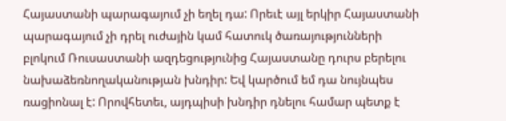Հայաստանի պարագայում չի եղել դա: Որեւէ այլ երկիր Հայաստանի պարագայում չի դրել ուժային կամ հատուկ ծառայությունների բլոկում Ռուսաստանի ազդեցությունից Հայաստանը դուրս բերելու նախաձեռնողականության խնդիր: Եվ կարծում եմ դա նույնպես ռացիոնալ է: Որովհետեւ, այդպիսի խնդիր դնելու համար պետք է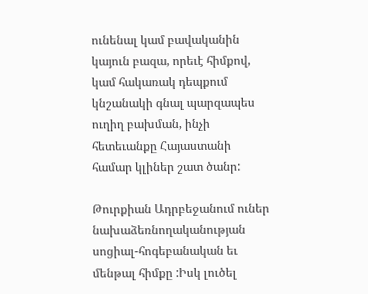ունենալ կամ բավականին կայուն բազա, որեւէ հիմքով, կամ հակառակ դեպքում կնշանակի գնալ պարզապես ուղիղ բախման, ինչի հետեւանքը Հայաստանի համար կլիներ շատ ծանր:

Թուրքիան Ադրբեջանում ուներ նախաձեռնողականության սոցիալ-հոգեբանական եւ մենթալ հիմքը :Իսկ լուծել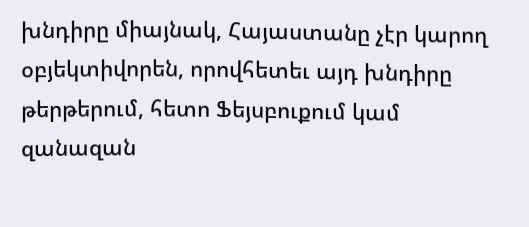խնդիրը միայնակ, Հայաստանը չէր կարող օբյեկտիվորեն, որովհետեւ այդ խնդիրը թերթերում, հետո Ֆեյսբուքում կամ զանազան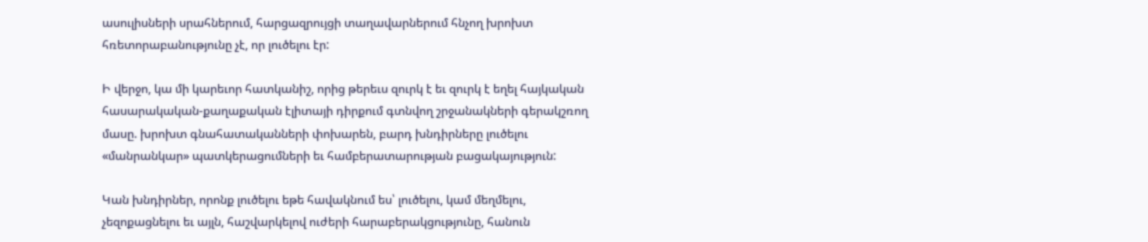ասուլիսների սրահներում, հարցազրույցի տաղավարներում հնչող խրոխտ հռետորաբանությունը չէ, որ լուծելու էր:

Ի վերջո, կա մի կարեւոր հատկանիշ, որից թերեւս զուրկ է եւ զուրկ է եղել հայկական հասարակական-քաղաքական էլիտայի դիրքում գտնվող շրջանակների գերակշռող մասը. խրոխտ գնահատականների փոխարեն, բարդ խնդիրները լուծելու «մանրանկար» պատկերացումների եւ համբերատարության բացակայություն:

Կան խնդիրներ, որոնք լուծելու եթե հավակնում ես՝ լուծելու, կամ մեղմելու, չեզոքացնելու եւ այլն, հաշվարկելով ուժերի հարաբերակցությունը, հանուն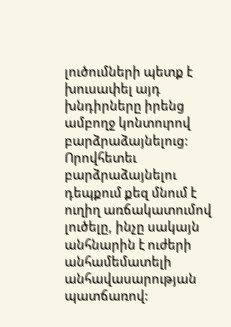լուծումների պետք է խուսափել այդ խնդիրները իրենց ամբողջ կոնտուրով բարձրաձայնելուց: Որովհետեւ բարձրաձայնելու դեպքում քեզ մնում է ուղիղ առճակատումով լուծելը, ինչը սակայն անհնարին է ուժերի անհամեմատելի անհավասարության պատճառով: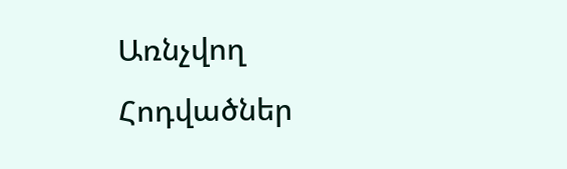Առնչվող Հոդվածներ